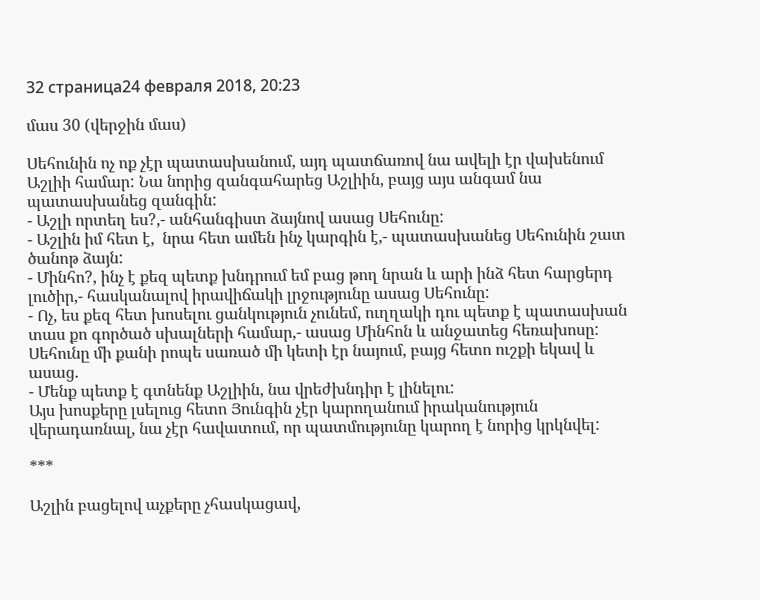32 страница24 февраля 2018, 20:23

մաս 30 (վերջին մաս)

Սեհունին ոչ ոք չէր պատասխանում, այդ պատճառով նա ավելի էր վախենում Աշլիի համար: Նա նորից զանգահարեց Աշլիին, բայց այս անգամ նա պատասխանեց զանգին:
- Աշլի որտեղ ես?,- անհանգիստ ձայնով ասաց Սեհունը:
- Աշլին իմ հետ է,  նրա հետ ամեն ինչ կարգին է,- պատասխանեց Սեհունին շատ ծանոթ ձայն:
- Մինհո?, ինչ է քեզ պետք խնդրում եմ բաց թող նրան և արի ինձ հետ հարցերդ լուծիր,- հասկանալով իրավիճակի լրջությունը ասաց Սեհունը:
- Ոչ, ես քեզ հետ խոսելու ցանկություն չունեմ, ուղղակի դու պետք է պատասխան տաս քո գործած սխալների համար,- ասաց Մինհոն և անջատեց հեռախոսը:
Սեհունը մի քանի րոպե սառած մի կետի էր նայում, բայց հետո ուշքի եկավ և ասաց.
- Մենք պետք է գտնենք Աշլիին, նա վրեժխնդիր է լինելու:
Այս խոսքերը լսելուց հետո Յունգին չէր կարողանում իրականություն վերադառնալ, նա չէր հավատում, որ պատմությունը կարող է նորից կրկնվել:

***

Աշլին բացելով աչքերը չհասկացավ,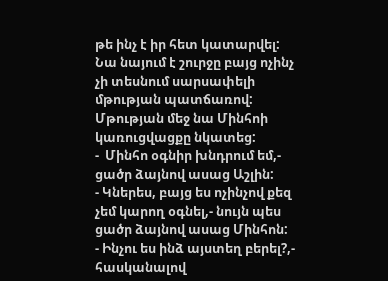թե ինչ է իր հետ կատարվել: Նա նայում է շուրջը բայց ոչինչ չի տեսնում սարսափելի մթության պատճառով: Մթության մեջ նա Մինհոի կառուցվացքը նկատեց:
-  Մինհո օգնիր խնդրում եմ,- ցածր ձայնով ասաց Աշլին:
- Կներես, բայց ես ոչինչով քեզ չեմ կարող օգնել,- նույն պես ցածր ձայնով ասաց Մինհոն:
- Ինչու ես ինձ այստեղ բերել?,- հասկանալով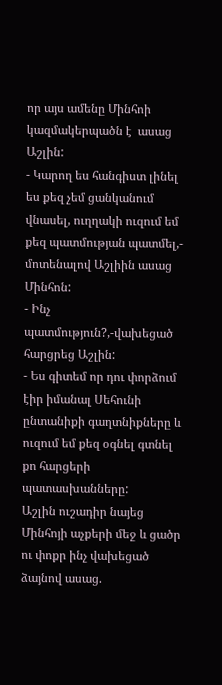որ այս ամենը Մինհոի կազմակերպածն է  ասաց Աշլին:
- Կարող ես հանգիստ լինել ես քեզ չեմ ցանկանում վնասել, ուղղակի ուզում եմ քեզ պատմության պատմել,- մոտենալով Աշլիին ասաց Մինհոն:
- Ինչ պատմություն?,-վախեցած հարցրեց Աշլին:
- Ես գիտեմ որ դու փորձում էիր իմանալ Սեհունի ընտանիքի գաղտնիքները և ուզում եմ քեզ օգնել գտնել քո հարցերի պատասխանները:
Աշլին ուշադիր նայեց Մինհոյի աչքերի մեջ և ցածր ու փոքր ինչ վախեցած ձայնով ասաց.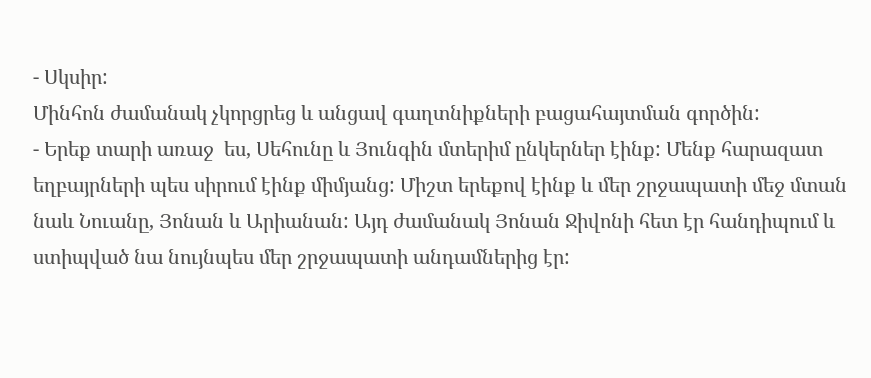- Սկսիր:
Մինհոն ժամանակ չկորցրեց և անցավ գաղտնիքների բացահայտման գործին:
- Երեք տարի առաջ  ես, Սեհունը և Յունգին մտերիմ ընկերներ էինք: Մենք հարազատ եղբայրների պես սիրում էինք միմյանց: Միշտ երեքով էինք և մեր շրջապատի մեջ մտան նաև Նուանը, Յոնան և Արիանան: Այդ ժամանակ Յոնան Ջիվոնի հետ էր հանդիպում և ստիպված նա նույնպես մեր շրջապատի անդամներից էր: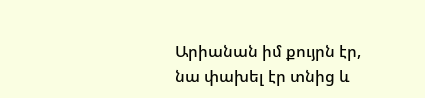Արիանան իմ քույրն էր, նա փախել էր տնից և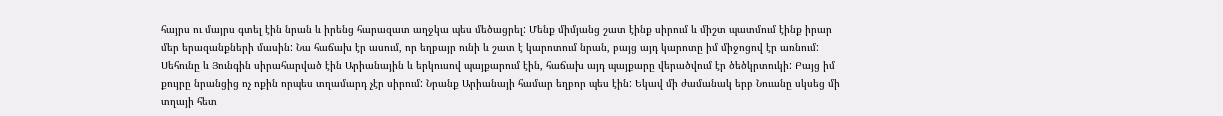հայրս ու մայրս գտել էին նրան և իրենց հարազատ աղջկա պես մեծացրել: Մենք միմյանց շատ էինք սիրում և միշտ պատմում էինք իրար մեր երազանքների մասին: Նա հաճախ էր ասում, որ եղբայր ունի և շատ է կարոտում նրան, բայց այդ կարոտը իմ միջոցով էր առնում: Սեհունը և Յունգին սիրահարված էին Արիանային և երկուսով պայքարում էին, հաճախ այդ պայքարը վերածվում էր ծեծկրտուկի: Բայց իմ քույրը նրանցից ոչ ոքին որպես տղամարդ չէր սիրում: Նրանք Արիանայի համար եղբոր պես էին: Եկավ մի ժամանակ երբ Նուանը սկսեց մի տղայի հետ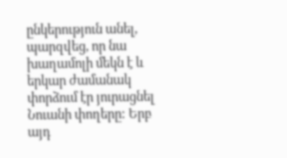ընկերություն անել, պարզվեց, որ նա խաղամոլի մեկն է և երկար ժամանակ փորձում էր յուրացնել Նուանի փողերը: Երբ այդ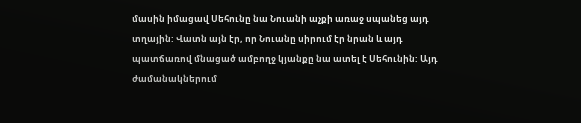մասին իմացավ Սեհունը նա Նուանի աչքի առաջ սպանեց այդ տղային: Վատն այն էր, որ Նուանը սիրում էր նրան և այդ պատճառով մնացած ամբողջ կյանքը նա ատել է Սեհունին: Այդ ժամանակներում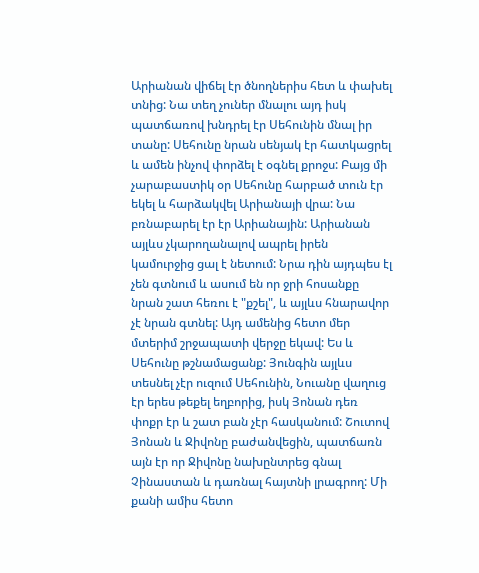Արիանան վիճել էր ծնողներիս հետ և փախել տնից: Նա տեղ չուներ մնալու այդ իսկ պատճառով խնդրել էր Սեհունին մնալ իր տանը: Սեհունը նրան սենյակ էր հատկացրել և ամեն ինչով փորձել է օգնել քրոջս: Բայց մի չարաբաստիկ օր Սեհունը հարբած տուն էր եկել և հարձակվել Արիանայի վրա: Նա բռնաբարել էր էր Արիանային: Արիանան այլևս չկարողանալով ապրել իրեն կամուրջից ցալ է նետում: Նրա դին այդպես էլ չեն գտնում և ասում են որ ջրի հոսանքը նրան շատ հեռու է "քշել", և այլևս հնարավոր չէ նրան գտնել: Այդ ամենից հետո մեր մտերիմ շրջապատի վերջը եկավ: Ես և Սեհունը թշնամացանք: Յունգին այլևս տեսնել չէր ուզում Սեհունին, Նուանը վաղուց էր երես թեքել եղբորից, իսկ Յոնան դեռ փոքր էր և շատ բան չէր հասկանում: Շուտով Յոնան և Ջիվոնը բաժանվեցին, պատճառն այն էր որ Ջիվոնը նախընտրեց գնալ Չինաստան և դառնալ հայտնի լրագրող: Մի քանի ամիս հետո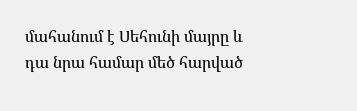մահանում է Սեհունի մայրը և դա նրա համար մեծ հարված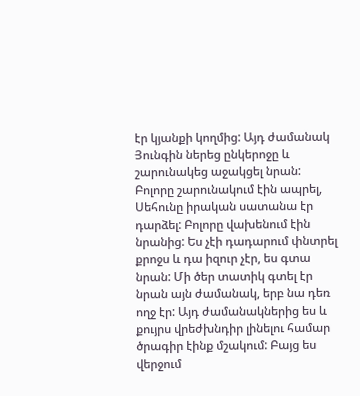էր կյանքի կողմից: Այդ ժամանակ Յունգին ներեց ընկերոջը և շարունակեց աջակցել նրան: Բոլորը շարունակում էին ապրել, Սեհունը իրական սատանա էր դարձել: Բոլորը վախենում էին նրանից: Ես չէի դադարում փնտրել քրոջս և դա իզուր չէր, ես գտա նրան: Մի ծեր տատիկ գտել էր նրան այն ժամանակ, երբ նա դեռ ողջ էր: Այդ ժամանակներից ես և քույրս վրեժխնդիր լինելու համար ծրագիր էինք մշակում: Բայց ես վերջում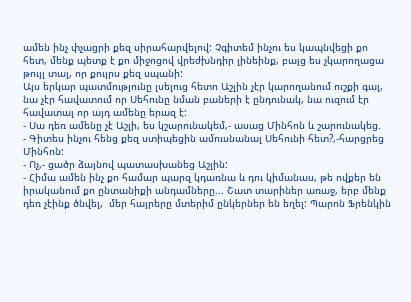ամեն ինչ փչացրի քեզ սիրահարվելով: Չգիտեմ ինչու ես կապնվեցի քո հետ, մենք պետք է քո միջոցով վրեժխնդիր լինեինք, բայց ես չկարողացա թույլ տալ, որ քույրս քեզ սպանի:
Այս երկար պատմությունը լսելուց հետո Աշլին չէր կարողանում ուշքի գալ,  նա չէր հավատում որ Սեհունը նման բաների է ընդունակ, նա ուզում էր հավատալ որ այդ ամենը երազ է:
- Սա դեռ ամենը չէ Աշլի, ես կշարունակեմ,- ասաց Մինհոն և շարունակեց.
- Գիտես ինչու հենց քեզ ստիպեցին ամուսնանալ Սեհունի հետ?,-հարցրեց Մինհոն:
- Ոչ,- ցածր ձայնով պատասխանեց Աշլին:
- Հիմա ամեն ինչ քո համար պարզ կդառնա և դու կիմանաս, թե ովքեր են իրականում քո ընտանիքի անդամները... Շատ տարիներ առաջ, երբ մենք դեռ չէինք ծնվել,  մեր հայրերը մտերիմ ընկերներ են եղել: Պարոն Ֆրենկին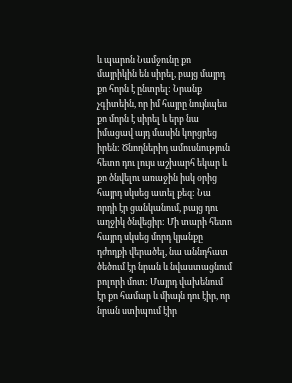և պարոն Նամջունը քո մայրիկին են սիրել, բայց մայրդ քո հորն է ընտրել: Նրանք չգիտեին, որ իմ հայրը նույնպես քո մորն է սիրել և երբ նա իմացավ այդ մասին կորցրեց իրեն: Ծնողներիդ ամուսնություն հետո դու լույս աշխարհ եկար և քո ծնվելու առաջին իսկ օրից հայրդ սկսեց ատել քեզ: Նա որդի էր ցանկանում, բայց դու աղջիկ ծնվեցիր: Մի տարի հետո հայրդ սկսեց մորդ կյանքը դժողքի վերածել, նա աննդհատ ծեծում էր նրան և նվաստացնում բոլորի մոտ: Մայրդ վախենում էր քո համար և միայն դու էիր, որ նրան ստիպում էիր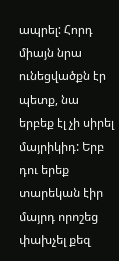ապրել: Հորդ միայն նրա ունեցվածքն էր պետք, նա երբեք էլ չի սիրել մայրիկիդ: Երբ դու երեք տարեկան էիր մայրդ որոշեց փախչել քեզ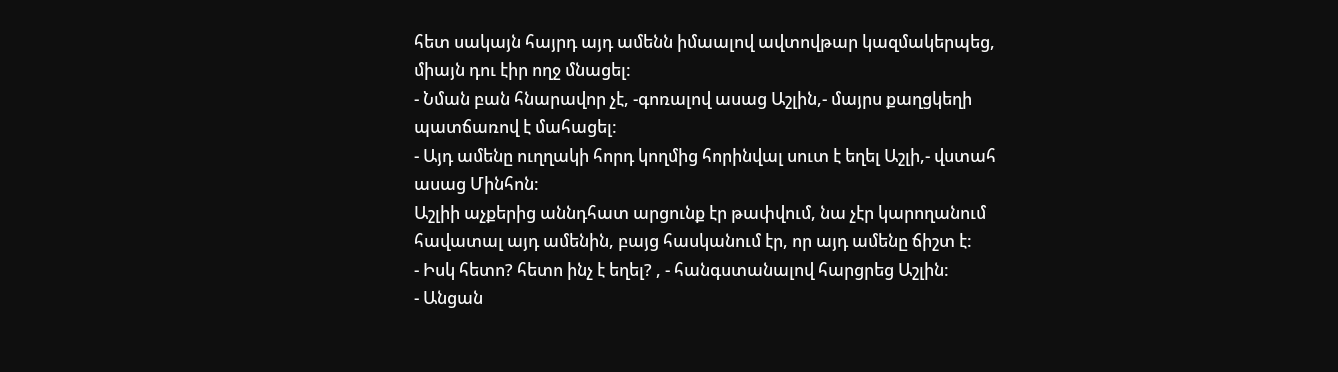հետ սակայն հայրդ այդ ամենն իմաալով ավտովթար կազմակերպեց, միայն դու էիր ողջ մնացել:
- Նման բան հնարավոր չէ, -գոռալով ասաց Աշլին,- մայրս քաղցկեղի պատճառով է մահացել:
- Այդ ամենը ուղղակի հորդ կողմից հորինվալ սուտ է եղել Աշլի,- վստահ ասաց Մինհոն:
Աշլիի աչքերից աննդհատ արցունք էր թափվում, նա չէր կարողանում հավատալ այդ ամենին, բայց հասկանում էր, որ այդ ամենը ճիշտ է:
- Իսկ հետո? հետո ինչ է եղել? , - հանգստանալով հարցրեց Աշլին:
- Անցան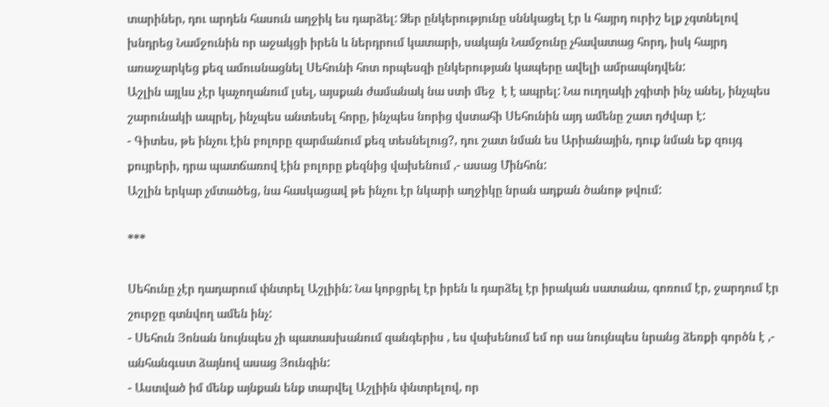տարիներ, դու արդեն հասուն աղջիկ ես դարձել: Ձեր ընկերությունը սննկացել էր և հայրդ ուրիշ ելք չգտնելով խնդրեց Նամջունին որ աջակցի իրեն և ներդրում կատարի, սակայն Նամջունը չհավատաց հորդ, իսկ հայրդ առաջարկեց քեզ ամուսնացնել Սեհունի հոտ որպեսզի ընկերության կապերը ավելի ամրապնդվեն:
Աշլին այլևս չէր կաչողանում լսել, այսքան ժամանակ նա ստի մեջ  է է ապրել: Նա ուղղակի չգիտի ինչ անել, ինչպես շարունակի ապրել, ինչպես անտեսել հորը, ինչպես նորից վստահի Սեհունին այդ ամենը շատ դժվար է:
- Գիտես, թե ինչու էին բոլորը զարմանում քեզ տեսնելուց?, դու շատ նման ես Արիանային, դուք նման եք զույգ քույրերի, դրա պատճառով էին բոլորը քեզնից վախենում ,- ասաց Մինհոն:
Աշլին երկար չմտածեց, նա հասկացավ թե ինչու էր նկարի աղջիկը նրան ադքան ծանոթ թվում:

***

Սեհունը չէր դադարում փնտրել Աշլիին: Նա կորցրել էր իրեն և դարձել էր իրական սատանա, գոռում էր, ջարդում էր շուրջը գտնվող ամեն ինչ:
- Սեհուն Յոնան նույնպես չի պատասխանում զանգերիս , ես վախենում եմ որ սա նույնպես նրանց ձեռքի գործն է ,- անհանգւստ ձայնով ասաց Յունգին:
- Աստված իմ մենք այնքան ենք տարվել Աշլիին փնտրելով, որ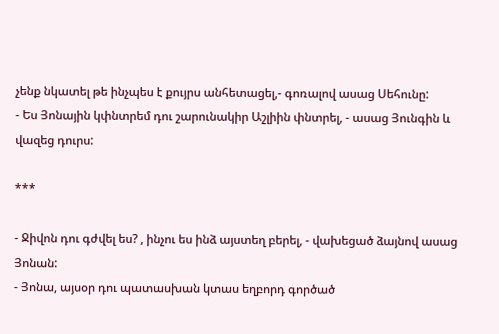չենք նկատել թե ինչպես է քույրս անհետացել,- գոռալով ասաց Սեհունը:
- Ես Յոնային կփնտրեմ դու շարունակիր Աշլիին փնտրել, - ասաց Յունգին և վազեց դուրս:

***

- Ջիվոն դու գժվել ես? , ինչու ես ինձ այստեղ բերել, - վախեցած ձայնով ասաց Յոնան:
- Յոնա, այսօր դու պատասխան կտաս եղբորդ գործած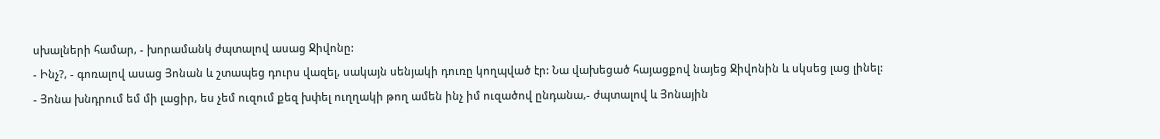սխալների համար, - խորամանկ ժպտալով ասաց Ջիվոնը:
- Ինչ?, - գոռալով ասաց Յոնան և շտապեց դուրս վազել, սակայն սենյակի դուռը կողպված էր: Նա վախեցած հայացքով նայեց Ջիվոնին և սկսեց լաց լինել:
- Յոնա խնդրում եմ մի լացիր, ես չեմ ուզում քեզ խփել ուղղակի թող ամեն ինչ իմ ուզածով ընդանա,- ժպտալով և Յոնային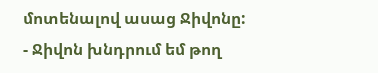մոտենալով ասաց Ջիվոնը:
- Ջիվոն խնդրում եմ թող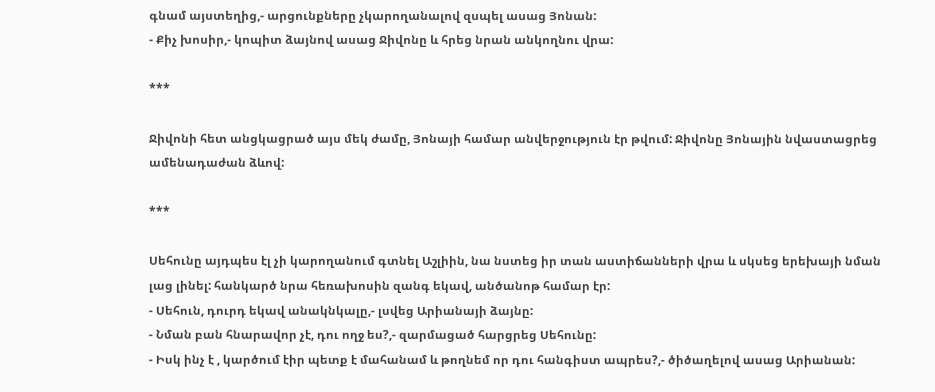գնամ այստեղից,- արցունքները չկարողանալով զսպել ասաց Յոնան:
- Քիչ խոսիր,- կոպիտ ձայնով ասաց Ջիվոնը և հրեց նրան անկողնու վրա:

***

Ջիվոնի հետ անցկացրած այս մեկ ժամը, Յոնայի համար անվերջություն էր թվում: Ջիվոնը Յոնային նվաստացրեց ամենադաժան ձևով:

***

Սեհունը այդպես էլ չի կարողանում գտնել Աշլիին, նա նստեց իր տան աստիճանների վրա և սկսեց երեխայի նման լաց լինել: հանկարծ նրա հեռախոսին զանգ եկավ, անծանոթ համար էր:
- Սեհուն, դուրդ եկավ անակնկալը,- լսվեց Արիանայի ձայնը:
- Նման բան հնարավոր չէ, դու ողջ ես?,- զարմացած հարցրեց Սեհունը:
- Իսկ ինչ է , կարծում էիր պետք է մահանամ և թողնեմ որ դու հանգիստ ապրես?,- ծիծաղելով ասաց Արիանան: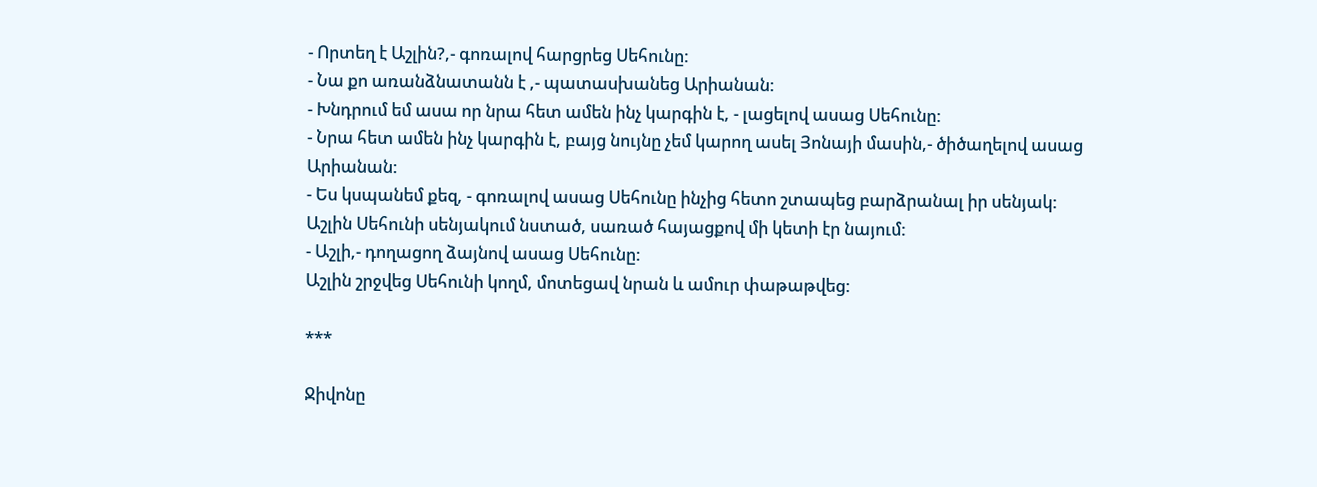- Որտեղ է Աշլին?,- գոռալով հարցրեց Սեհունը:
- Նա քո առանձնատանն է ,- պատասխանեց Արիանան:
- Խնդրում եմ ասա որ նրա հետ ամեն ինչ կարգին է, - լացելով ասաց Սեհունը:
- Նրա հետ ամեն ինչ կարգին է, բայց նույնը չեմ կարող ասել Յոնայի մասին,- ծիծաղելով ասաց Արիանան:
- Ես կսպանեմ քեզ, - գոռալով ասաց Սեհունը ինչից հետո շտապեց բարձրանալ իր սենյակ:
Աշլին Սեհունի սենյակում նստած, սառած հայացքով մի կետի էր նայում:
- Աշլի,- դողացող ձայնով ասաց Սեհունը:
Աշլին շրջվեց Սեհունի կողմ, մոտեցավ նրան և ամուր փաթաթվեց:

***

Ջիվոնը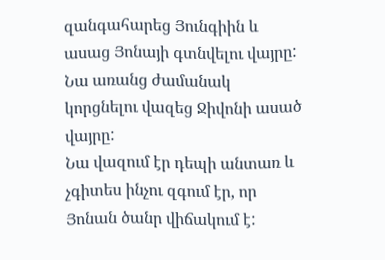զանգահարեց Յունգիին և ասաց Յոնայի գտնվելու վայրը: Նա առանց ժամանակ կորցնելու վազեց Ջիվոնի ասած վայրը:
Նա վազում էր դեպի անտառ և չգիտես ինչու զգում էր, որ Յոնան ծանր վիճակում է: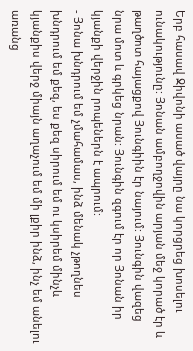Երբ հասավ Ջիվոնի ասած վայրը նա կորցրեց խոսելու ունակությունը: Յոնան ամբողջովին արյան մեջ կորած էր և թաղծոտ հայացքով Յունգիին էր նայում: Յունգին վազեց նրա մոտ և գրկեց նրան: Յունգին զգում էր որ Յոնան իր կյանքի վերջին րոպեներն է ապրում:
- Յոնա խնդրում եմ չմահամաս, ինձ մենակ չթողնես խնդրում եմ քեզ, ես քեզ սիրում եմ ու կսիրեմ մինչև կյանքիս վերջ միայն աղաչում եմ մի լքիր ինձ, ինչ եմ անելու առանց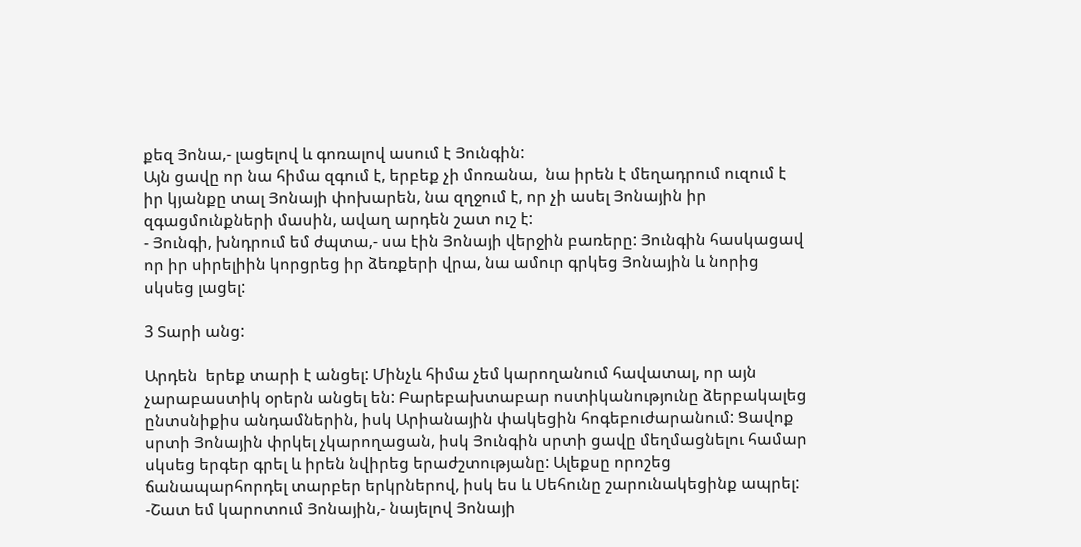քեզ Յոնա,- լացելով և գոռալով ասում է Յունգին:
Այն ցավը որ նա հիմա զգում է, երբեք չի մոռանա,  նա իրեն է մեղադրում ուզում է իր կյանքը տալ Յոնայի փոխարեն, նա զղջում է, որ չի ասել Յոնային իր զգացմունքների մասին, ավաղ արդեն շատ ուշ է:
- Յունգի, խնդրում եմ ժպտա,- սա էին Յոնայի վերջին բառերը: Յունգին հասկացավ որ իր սիրելիին կորցրեց իր ձեռքերի վրա, նա ամուր գրկեց Յոնային և նորից սկսեց լացել:

3 Տարի անց:

Արդեն  երեք տարի է անցել: Մինչև հիմա չեմ կարողանում հավատալ, որ այն չարաբաստիկ օրերն անցել են: Բարեբախտաբար ոստիկանությունը ձերբակալեց ընտսնիքիս անդամներին, իսկ Արիանային փակեցին հոգեբուժարանում: Ցավոք սրտի Յոնային փրկել չկարողացան, իսկ Յունգին սրտի ցավը մեղմացնելու համար սկսեց երգեր գրել և իրեն նվիրեց երաժշտությանը: Ալեքսը որոշեց ճանապարհորդել տարբեր երկրներով, իսկ ես և Սեհունը շարունակեցինք ապրել:
-Շատ եմ կարոտում Յոնային,- նայելով Յոնայի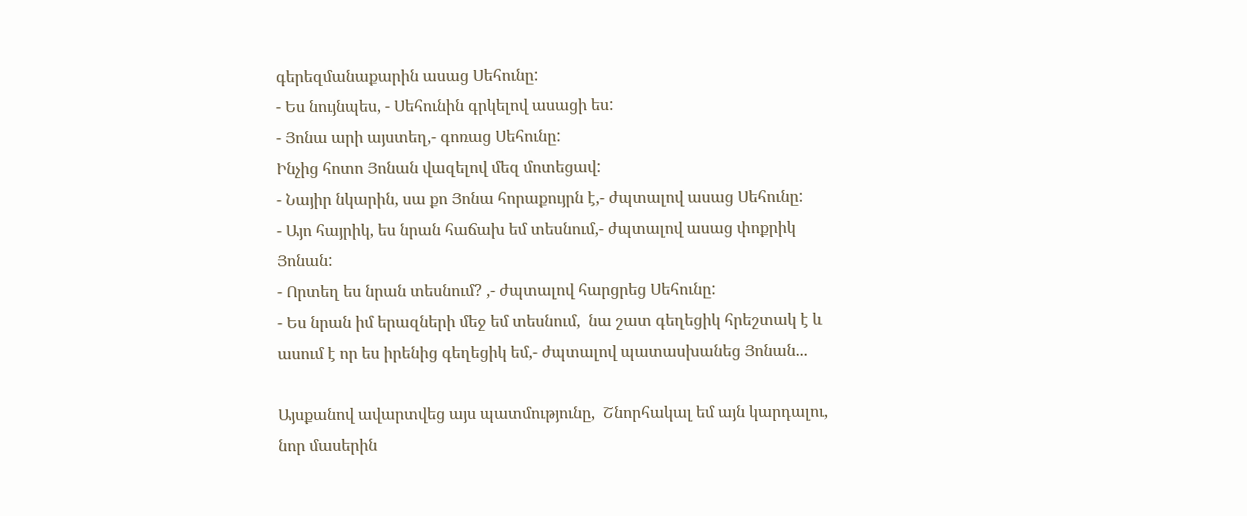գերեզմանաքարին ասաց Սեհունը:
- Ես նույնպես, - Սեհունին գրկելով ասացի ես:
- Յոնա արի այստեղ,- գոռաց Սեհունը:
Ինչից հոտո Յոնան վազելով մեզ մոտեցավ:
- Նայիր նկարին, սա քո Յոնա հորաքույրն է,- ժպտալով ասաց Սեհունը:
- Այո հայրիկ, ես նրան հաճախ եմ տեսնում,- ժպտալով ասաց փոքրիկ Յոնան:
- Որտեղ ես նրան տեսնում? ,- ժպտալով հարցրեց Սեհունը:
- Ես նրան իմ երազների մեջ եմ տեսնում,  նա շատ գեղեցիկ հրեշտակ է և ասում է որ ես իրենից գեղեցիկ եմ,- ժպտալով պատասխանեց Յոնան...

Այսքանով ավարտվեց այս պատմությունը,  Շնորհակալ եմ այն կարդալու, նոր մասերին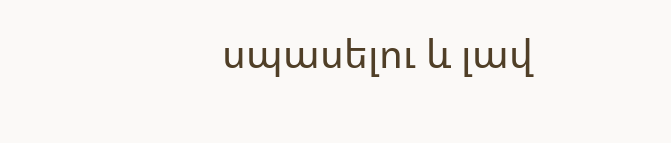սպասելու և լավ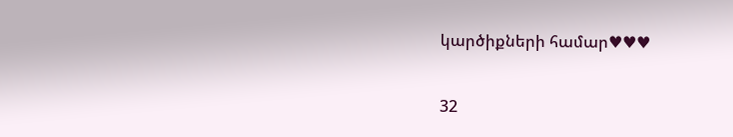կարծիքների համար♥♥♥

32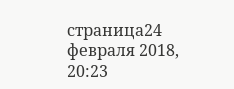страница24 февраля 2018, 20:23